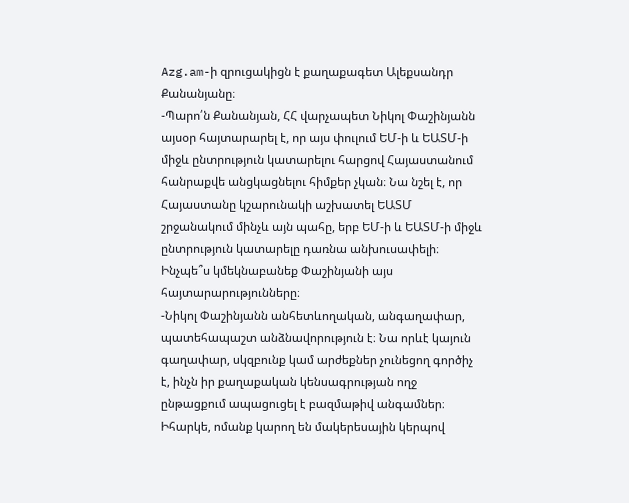Azg.am-ի զրուցակիցն է քաղաքագետ Ալեքսանդր Քանանյանը։
-Պարո՛ն Քանանյան, ՀՀ վարչապետ Նիկոլ Փաշինյանն այսօր հայտարարել է, որ այս փուլում ԵՄ-ի և ԵԱՏՄ-ի միջև ընտրություն կատարելու հարցով Հայաստանում հանրաքվե անցկացնելու հիմքեր չկան։ Նա նշել է, որ Հայաստանը կշարունակի աշխատել ԵԱՏՄ շրջանակում մինչև այն պահը, երբ ԵՄ-ի և ԵԱՏՄ-ի միջև ընտրություն կատարելը դառնա անխուսափելի։ Ինչպե՞ս կմեկնաբանեք Փաշինյանի այս հայտարարությունները։
-Նիկոլ Փաշինյանն անհետևողական, անգաղափար, պատեհապաշտ անձնավորություն է։ Նա որևէ կայուն գաղափար, սկզբունք կամ արժեքներ չունեցող գործիչ է, ինչն իր քաղաքական կենսագրության ողջ ընթացքում ապացուցել է բազմաթիվ անգամներ։
Իհարկե, ոմանք կարող են մակերեսային կերպով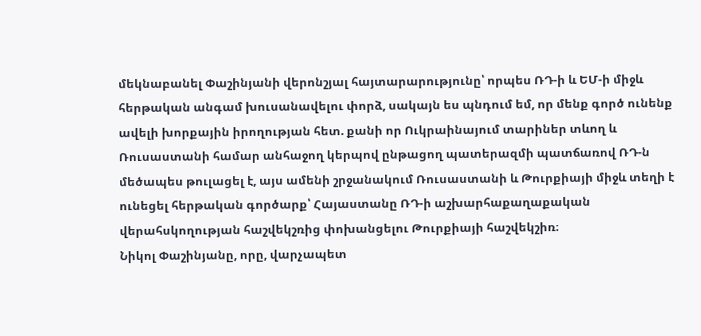մեկնաբանել Փաշինյանի վերոնշյալ հայտարարությունը՝ որպես ՌԴ-ի և ԵՄ-ի միջև հերթական անգամ խուսանավելու փորձ, սակայն ես պնդում եմ, որ մենք գործ ունենք ավելի խորքային իրողության հետ. քանի որ Ուկրաինայում տարիներ տևող և Ռուսաստանի համար անհաջող կերպով ընթացող պատերազմի պատճառով ՌԴ-ն մեծապես թուլացել է, այս ամենի շրջանակում Ռուսաստանի և Թուրքիայի միջև տեղի է ունեցել հերթական գործարք՝ Հայաստանը ՌԴ-ի աշխարհաքաղաքական վերահսկողության հաշվեկշռից փոխանցելու Թուրքիայի հաշվեկշիռ։
Նիկոլ Փաշինյանը, որը, վարչապետ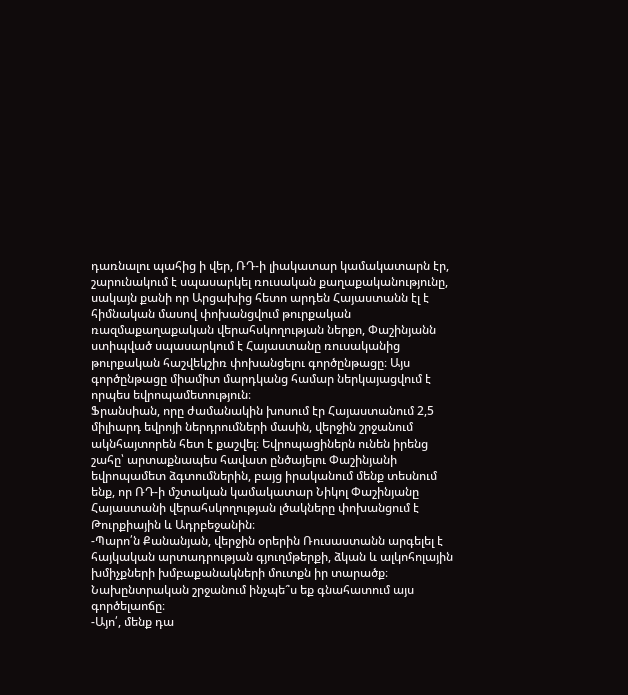դառնալու պահից ի վեր, ՌԴ-ի լիակատար կամակատարն էր, շարունակում է սպասարկել ռուսական քաղաքականությունը, սակայն քանի որ Արցախից հետո արդեն Հայաստանն էլ է հիմնական մասով փոխանցվում թուրքական ռազմաքաղաքական վերահսկողության ներքո, Փաշինյանն ստիպված սպասարկում է Հայաստանը ռուսականից թուրքական հաշվեկշիռ փոխանցելու գործընթացը։ Այս գործընթացը միամիտ մարդկանց համար ներկայացվում է որպես եվրոպամետություն։
Ֆրանսիան, որը ժամանակին խոսում էր Հայաստանում 2,5 միլիարդ եվրոյի ներդրումների մասին, վերջին շրջանում ակնհայտորեն հետ է քաշվել։ Եվրոպացիներն ունեն իրենց շահը՝ արտաքնապես հավատ ընծայելու Փաշինյանի եվրոպամետ ձգտումներին, բայց իրականում մենք տեսնում ենք, որ ՌԴ-ի մշտական կամակատար Նիկոլ Փաշինյանը Հայաստանի վերահսկողության լծակները փոխանցում է Թուրքիային և Ադրբեջանին։
-Պարո՛ն Քանանյան, վերջին օրերին Ռուսաստանն արգելել է հայկական արտադրության գյուղմթերքի, ձկան և ալկոհոլային խմիչքների խմբաքանակների մուտքն իր տարածք։ Նախընտրական շրջանում ինչպե՞ս եք գնահատում այս գործելաոճը։
-Այո՛, մենք դա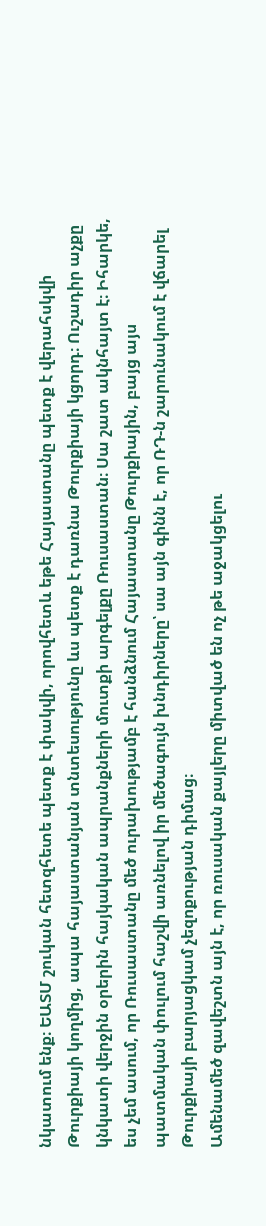նկատում ենք։ ԵԱՏՄ շուկան հետզհետե պետք է փակվի, որովհետև եթե Հայաստանը պետք է վերահսկվի Թուրքիայի կողմից, ապա հայաստանյան տնտեսությունը ևս պետք է դառնա Թուրքիայի կցորդ։ Ուշադիր աչքը կնկատի վերջին օրերին հայկական ապրանքների մուտքի արգելքը Ռուսաստան։ Սա շատ ակնհայտ է։ Իհարկե, ես չեմ ասում, որ Ռուսաստանը մեծ ուրախությամբ է հանձնում Հայաստանը Թուրքիային, բայց այս պատմական փուլում հաշվի առնելով իր մեծագույն խնդիրները՝ սա այն գինն է, որ ՌԴ-ն շարունակում է վճարել Թուրքիայի բարյացկամ չեզոքության դիմաց։
Ամենամեծ զավեշտն այն է, որ ռուսական քայլերը միտված են ոչ թե աջակցելու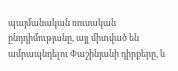պայմանական ռուսական ընդդիմությանը, այլ միտված են ամրապնդելու Փաշինյանի դիրքերը, և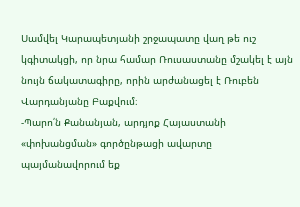Սամվել Կարապետյանի շրջապատը վաղ թե ուշ կգիտակցի, որ նրա համար Ռուսաստանը մշակել է այն նույն ճակատագիրը, որին արժանացել է Ռուբեն Վարդանյանը Բաքվում։
-Պարո՛ն Քանանյան, արդյոք Հայաստանի «փոխանցման» գործընթացի ավարտը պայմանավորում եք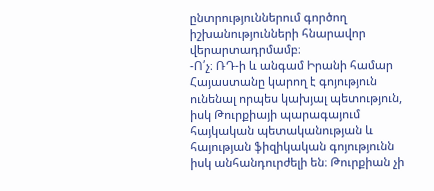ընտրություններում գործող իշխանությունների հնարավոր վերարտադրմամբ։
-Ո՛չ։ ՌԴ-ի և անգամ Իրանի համար Հայաստանը կարող է գոյություն ունենալ որպես կախյալ պետություն, իսկ Թուրքիայի պարագայում հայկական պետականության և հայության ֆիզիկական գոյությունն իսկ անհանդուրժելի են։ Թուրքիան չի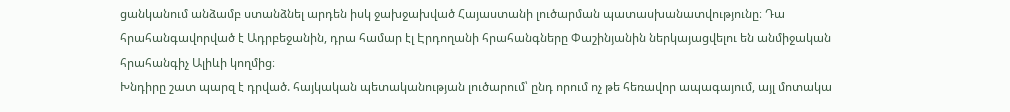ցանկանում անձամբ ստանձնել արդեն իսկ ջախջախված Հայաստանի լուծարման պատասխանատվությունը։ Դա հրահանգավորված է Ադրբեջանին, դրա համար էլ Էրդողանի հրահանգները Փաշինյանին ներկայացվելու են անմիջական հրահանգիչ Ալիևի կողմից։
Խնդիրը շատ պարզ է դրված. հայկական պետականության լուծարում՝ ընդ որում ոչ թե հեռավոր ապագայում, այլ մոտակա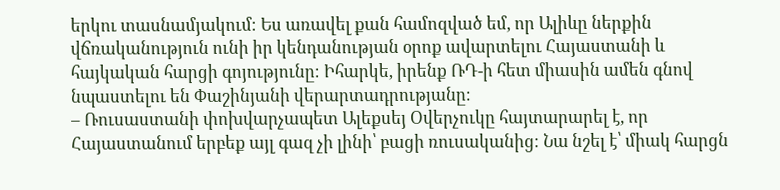երկու տասնամյակում։ Ես առավել քան համոզված եմ, որ Ալիևը ներքին վճռականություն ունի իր կենդանության օրոք ավարտելու Հայաստանի և հայկական հարցի գոյությունը։ Իհարկե, իրենք ՌԴ-ի հետ միասին ամեն գնով նպաստելու են Փաշինյանի վերարտադրությանը։
– Ռուսաստանի փոխվարչապետ Ալեքսեյ Օվերչուկը հայտարարել է, որ Հայաստանում երբեք այլ գազ չի լինի՝ բացի ռուսականից։ Նա նշել է՝ միակ հարցն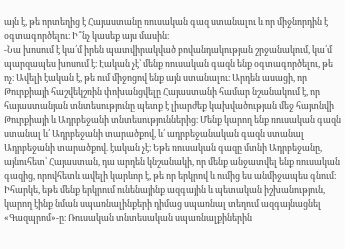այն է, թե որտեղից է Հայաստանը ռուսական գազ ստանալու և որ միջնորդին է օգտագործելու։ Ի՞նչ կասեք այս մասին։
-Նա խոսում է կա՛մ իրեն պատվիրակված բովանդակության շրջանակում, կա՛մ պարզապես խոսում է։ Էական չէ՝ մենք ռուսական գազն ենք օգտագործելու, թե ոչ։ Ավելի էական է, թե ում միջոցով ենք այն ստանալու։ Արդեն ասացի, որ Թուրքիայի հաշվեկշռին փոխանցվելը Հայաստանի համար նշանակում է, որ հայաստանյան տնտեսությունը պետք է լիարժեք կախվածության մեջ հայտնվի Թուրքիայի և Ադրբեջանի տնտեսություններից։ Մենք կարող ենք ռուսական գազն ստանալ և՛ Ադրբեջանի տարածքով, և՛ ադրբեջանական գազն ստանալ Ադրբեջանի տարածքով. էական չէ։ Եթե ռուսական գազը մտնի Ադրբեջանը, այնուհետ՝ Հայաստան, դա արդեն կնշանակի, որ մենք անջատվել ենք ռուսական գազից, որովհետև ավելի կարևոր է, թե որ երկրով և ումից ես անմիջապես գնում։
Իհարկե, եթե մենք երկրում ունենայինք ազգային և պետական իշխանություն, կարող էինք նման սպառնալինքերի դիմաց սպառնալ տեղում ազգայնացնել «Գազպրոմ»-ը։ Ռուսական տնտեսական սպառնալքիներին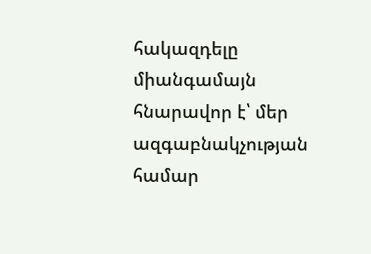հակազդելը միանգամայն հնարավոր է՝ մեր ազգաբնակչության համար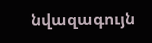նվազագույն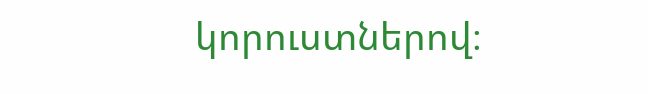կորուստներով։